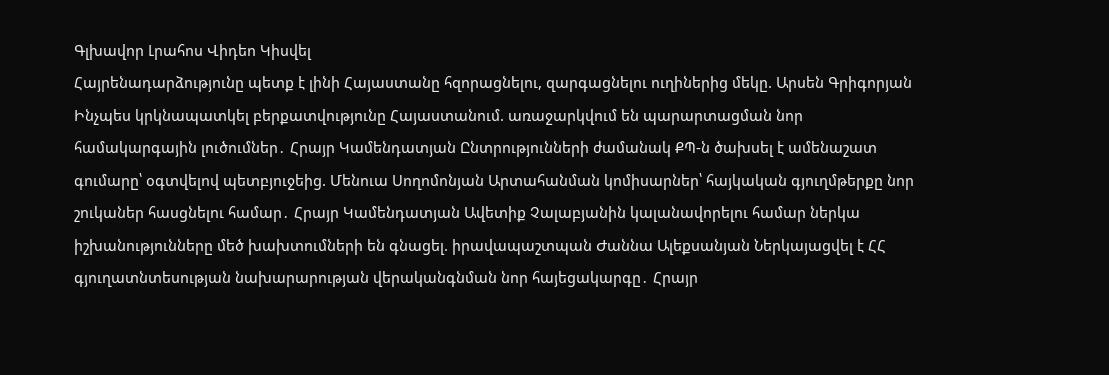Գլխավոր Լրահոս Վիդեո Կիսվել
Հայրենադարձությունը պետք է լինի Հայաստանը հզորացնելու, զարգացնելու ուղիներից մեկը. Արսեն Գրիգորյան Ինչպես կրկնապատկել բերքատվությունը Հայաստանում. առաջարկվում են պարարտացման նոր համակարգային լուծումներ․ Հրայր Կամենդատյան Ընտրությունների ժամանակ ՔՊ-ն ծախսել է ամենաշատ գումարը՝ օգտվելով պետբյուջեից. Մենուա Սողոմոնյան Արտահանման կոմիսարներ՝ հայկական գյուղմթերքը նոր շուկաներ հասցնելու համար․ Հրայր Կամենդատյան Ավետիք Չալաբյանին կալանավորելու համար ներկա իշխանությունները մեծ խախտումների են գնացել. իրավապաշտպան Ժաննա Ալեքսանյան Ներկայացվել է ՀՀ գյուղատնտեսության նախարարության վերականգնման նոր հայեցակարգը․ Հրայր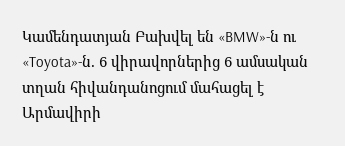Կամենդատյան Բախվել են «BMW»-ն ու «Toyota»-ն. 6 վիրավորներից 6 ամսական տղան հիվանդանոցում մահացել է Արմավիրի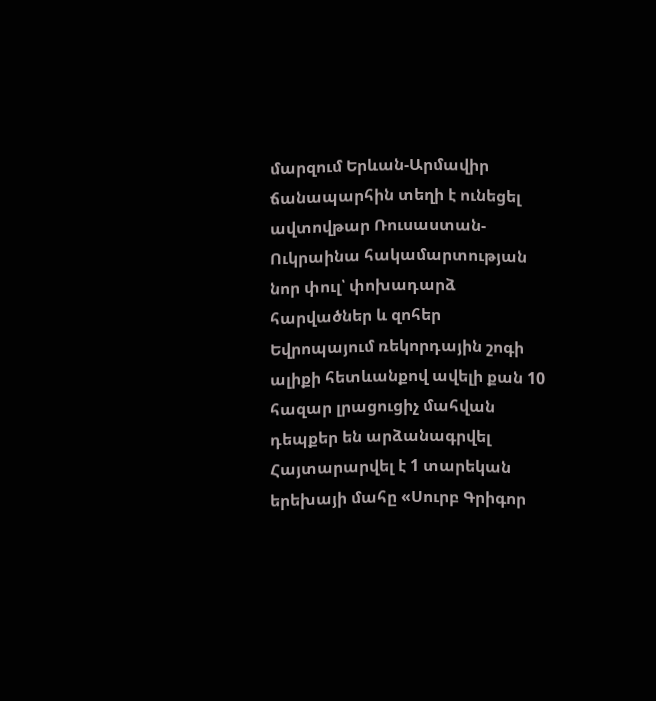մարզում Երևան-Արմավիր ճանապարհին տեղի է ունեցել ավտովթար Ռուսաստան-Ուկրաինա հակամարտության նոր փուլ՝ փոխադարձ հարվածներ և զոհեր Եվրոպայում ռեկորդային շոգի ալիքի հետևանքով ավելի քան 10 հազար լրացուցիչ մահվան դեպքեր են արձանագրվել Հայտարարվել է 1 տարեկան երեխայի մահը «Սուրբ Գրիգոր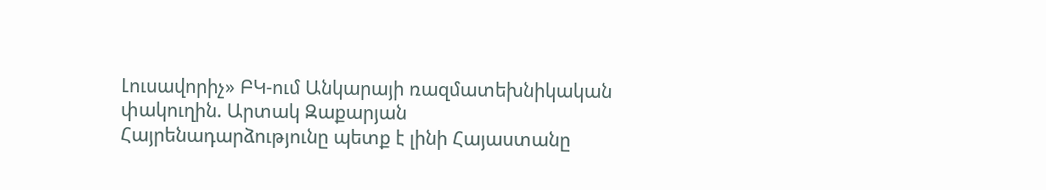Լուսավորիչ» ԲԿ-ում Անկարայի ռազմատեխնիկական փակուղին. Արտակ Զաքարյան
Հայրենադարձությունը պետք է լինի Հայաստանը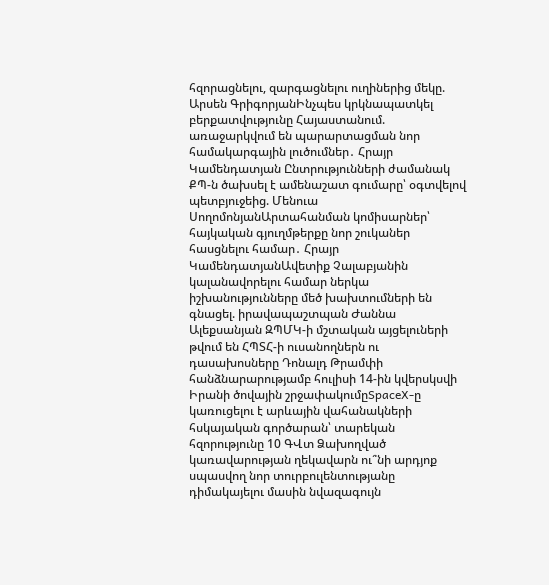հզորացնելու, զարգացնելու ուղիներից մեկը. Արսեն ԳրիգորյանԻնչպես կրկնապատկել բերքատվությունը Հայաստանում. առաջարկվում են պարարտացման նոր համակարգային լուծումներ․ Հրայր Կամենդատյան Ընտրությունների ժամանակ ՔՊ-ն ծախսել է ամենաշատ գումարը՝ օգտվելով պետբյուջեից. Մենուա ՍողոմոնյանԱրտահանման կոմիսարներ՝ հայկական գյուղմթերքը նոր շուկաներ հասցնելու համար․ Հրայր ԿամենդատյանԱվետիք Չալաբյանին կալանավորելու համար ներկա իշխանությունները մեծ խախտումների են գնացել. իրավապաշտպան Ժաննա Ալեքսանյան ԶՊՄԿ-ի մշտական այցելուների թվում են ՀՊՏՀ-ի ուսանողներն ու դասախոսները Դոնալդ Թրամփի հանձնարարությամբ հուլիսի 14-ին կվերսկսվի Իրանի ծովային շրջափակումըSpaceX-ը կառուցելու է արևային վահանակների հսկայական գործարան՝ տարեկան հզորությունը 10 ԳՎտ Ձախողված կառավարության ղեկավարն ու՞նի արդյոք սպասվող նոր տուրբուլենտությանը դիմակայելու մասին նվազագույն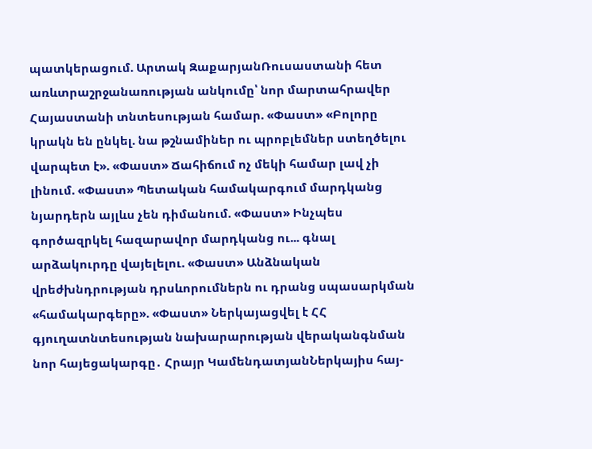պատկերացում. Արտակ ԶաքարյանՌուսաստանի հետ առևտրաշրջանառության անկումը՝ նոր մարտահրավեր Հայաստանի տնտեսության համար. «Փաստ» «Բոլորը կրակն են ընկել. նա թշնամիներ ու պրոբլեմներ ստեղծելու վարպետ է». «Փաստ» Ճահիճում ոչ մեկի համար լավ չի լինում. «Փաստ» Պետական համակարգում մարդկանց նյարդերն այլևս չեն դիմանում. «Փաստ» Ինչպես գործազրկել հազարավոր մարդկանց ու... գնալ արձակուրդը վայելելու. «Փաստ» Անձնական վրեժխնդրության դրսևորումներն ու դրանց սպասարկման «համակարգերը». «Փաստ» Ներկայացվել է ՀՀ գյուղատնտեսության նախարարության վերականգնման նոր հայեցակարգը․ Հրայր ԿամենդատյանՆերկայիս հայ-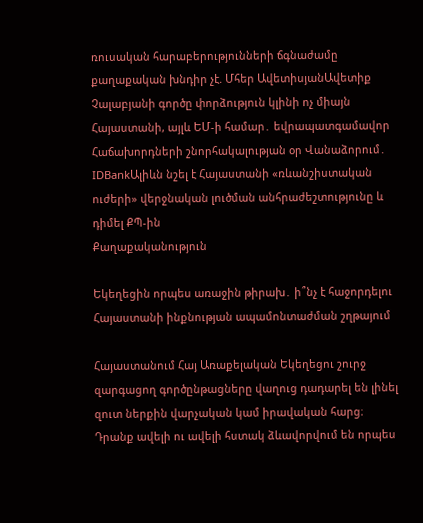ռուսական հարաբերությունների ճգնաժամը քաղաքական խնդիր չէ. Մհեր ԱվետիսյանԱվետիք Չալաբյանի գործը փորձություն կլինի ոչ միայն Հայաստանի, այլև ԵՄ-ի համար․ եվրապատգամավոր Հաճախորդների շնորհակալության օր Վանաձորում․ IDBankԱլիևն նշել է Հայաստանի «ռևանշիստական ուժերի» վերջնական լուծման անհրաժեշտությունը և դիմել ՔՊ-ին
Քաղաքականություն

Եկեղեցին որպես առաջին թիրախ․ ի՞նչ է հաջորդելու Հայաստանի ինքնության ապամոնտաժման շղթայում

Հայաստանում Հայ Առաքելական Եկեղեցու շուրջ զարգացող գործընթացները վաղուց դադարել են լինել զուտ ներքին վարչական կամ իրավական հարց։ Դրանք ավելի ու ավելի հստակ ձևավորվում են որպես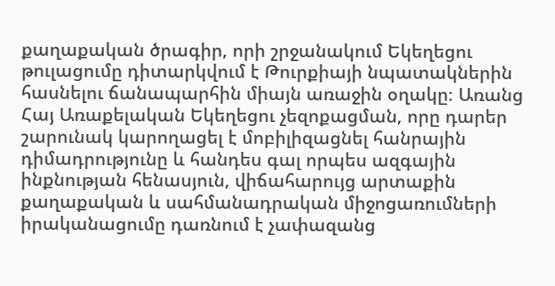քաղաքական ծրագիր, որի շրջանակում Եկեղեցու թուլացումը դիտարկվում է Թուրքիայի նպատակներին հասնելու ճանապարհին միայն առաջին օղակը։ Առանց Հայ Առաքելական Եկեղեցու չեզոքացման, որը դարեր շարունակ կարողացել է մոբիլիզացնել հանրային դիմադրությունը և հանդես գալ որպես ազգային ինքնության հենասյուն, վիճահարույց արտաքին քաղաքական և սահմանադրական միջոցառումների իրականացումը դառնում է չափազանց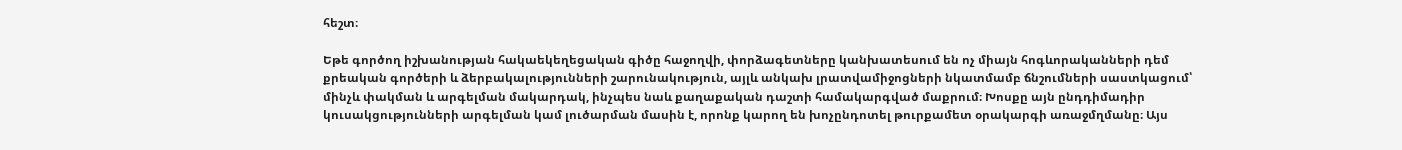հեշտ։

Եթե գործող իշխանության հակաեկեղեցական գիծը հաջողվի, փորձագետները կանխատեսում են ոչ միայն հոգևորականների դեմ քրեական գործերի և ձերբակալությունների շարունակություն, այլև անկախ լրատվամիջոցների նկատմամբ ճնշումների սաստկացում՝ մինչև փակման և արգելման մակարդակ, ինչպես նաև քաղաքական դաշտի համակարգված մաքրում։ Խոսքը այն ընդդիմադիր կուսակցությունների արգելման կամ լուծարման մասին է, որոնք կարող են խոչընդոտել թուրքամետ օրակարգի առաջմղմանը։ Այս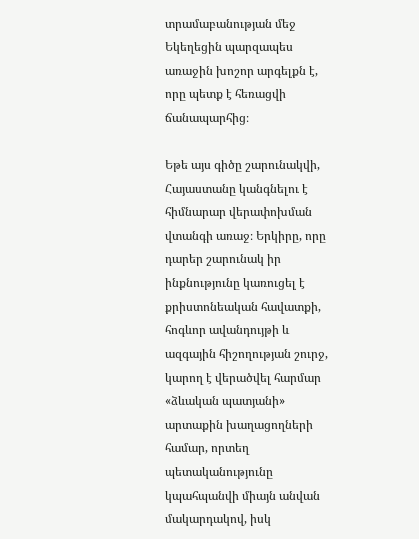տրամաբանության մեջ Եկեղեցին պարզապես առաջին խոշոր արգելքն է, որը պետք է հեռացվի ճանապարհից։

Եթե այս գիծը շարունակվի, Հայաստանը կանգնելու է հիմնարար վերափոխման վտանգի առաջ։ Երկիրը, որը դարեր շարունակ իր ինքնությունը կառուցել է քրիստոնեական հավատքի, հոգևոր ավանդույթի և ազգային հիշողության շուրջ, կարող է վերածվել հարմար «ձևական պատյանի» արտաքին խաղացողների համար, որտեղ պետականությունը կպահպանվի միայն անվան մակարդակով, իսկ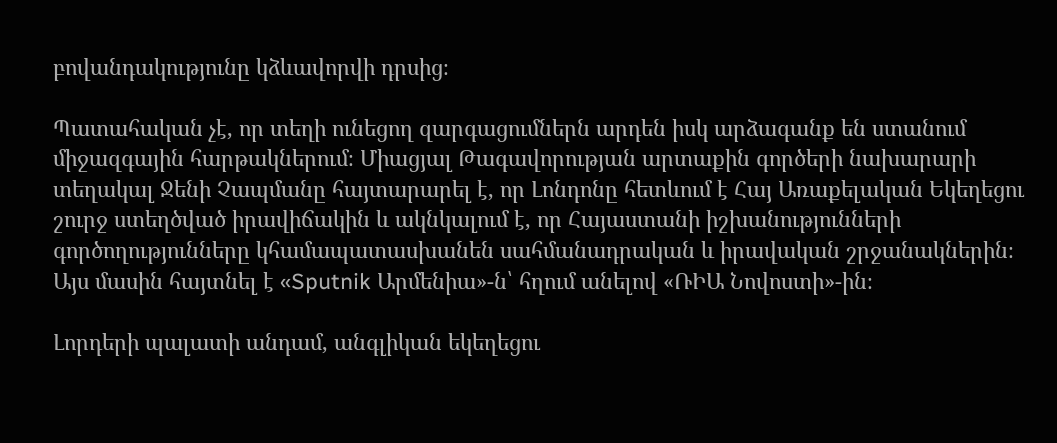բովանդակությունը կձևավորվի դրսից։

Պատահական չէ, որ տեղի ունեցող զարգացումներն արդեն իսկ արձագանք են ստանում միջազգային հարթակներում։ Միացյալ Թագավորության արտաքին գործերի նախարարի տեղակալ Ջենի Չապմանը հայտարարել է, որ Լոնդոնը հետևում է Հայ Առաքելական Եկեղեցու շուրջ ստեղծված իրավիճակին և ակնկալում է, որ Հայաստանի իշխանությունների գործողությունները կհամապատասխանեն սահմանադրական և իրավական շրջանակներին։ Այս մասին հայտնել է «Sputnik Արմենիա»-ն՝ հղում անելով «ՌԻԱ Նովոստի»-ին։

Լորդերի պալատի անդամ, անգլիկան եկեղեցու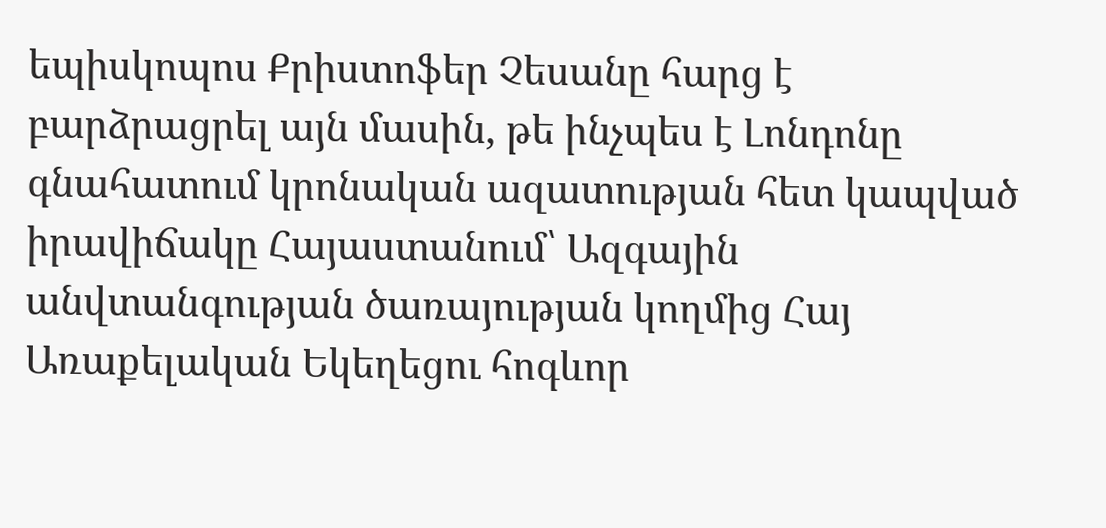եպիսկոպոս Քրիստոֆեր Չեսանը հարց է բարձրացրել այն մասին, թե ինչպես է Լոնդոնը գնահատում կրոնական ազատության հետ կապված իրավիճակը Հայաստանում՝ Ազգային անվտանգության ծառայության կողմից Հայ Առաքելական Եկեղեցու հոգևոր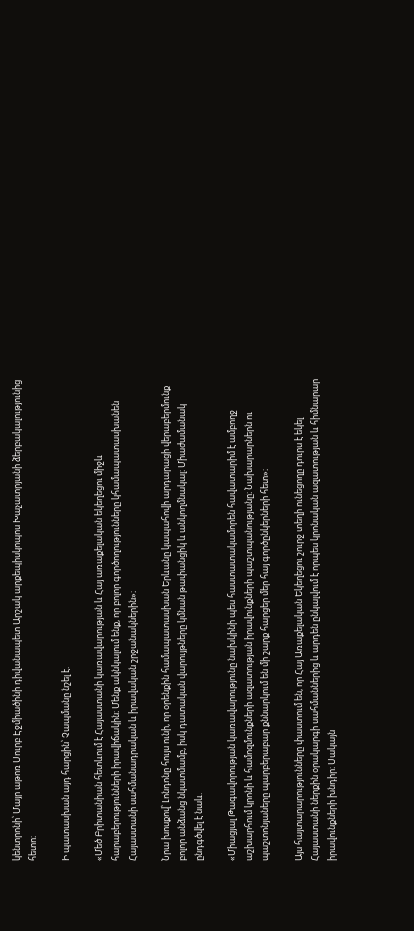կենտրոնի՝ Մայր աթոռ Սուրբ Էջմիածինի դիվանապետ Արշակ արքեպիսկոպոս Խաչատրյանի ձերբակալությունից հետո։

Ի պատասխան այդ հարցին՝ Չապմանը նշել է.

«Մեծ Բրիտանիան հետևում է Հայաստանի կառավարության և Հայ առաքելական եկեղեցու միջև հարաբերությունների իրավիճակին։ Մենք ակնկալում ենք, որ բոլոր գործողությունները կհամապատասխանեն Հայաստանի սահմանադրական և իրավական շրջանակներին»։

Նրա խոսքով՝ Լոնդոնը հույս ունի, որ օրենքին համապատասխան Երևանը կապահովի արդարացի վերաբերմունք բոլոր անձանց նկատմամբ, իսկ դատական վարույթները կմնան թափանցիկ և անկողմնակալ։ Միաժամանակ ընդգծվել է նաև.

«Միացյալ Թագավորության կառավարությունը նախկինի պես հաստատակամորեն հավատարիմ է ամբողջ աշխարհում կրոնի և համոզմունքների ազատության իրավունքների պաշտպանությանը։ Նախարարներն ու պաշտոնյաները պարբերաբար քննարկում են մի շարք հարցեր մեր հայ գործընկերների հետ»։

Այս հայտարարությունները փաստում են, որ Հայ Առաքելական Եկեղեցու շուրջ տեղի ունեցողը դուրս է եկել Հայաստանի ներքին օրակարգի սահմաններից և արդեն ընկալվում է որպես կրոնական ազատության և հիմնարար իրավունքների խնդիր։ Սակայն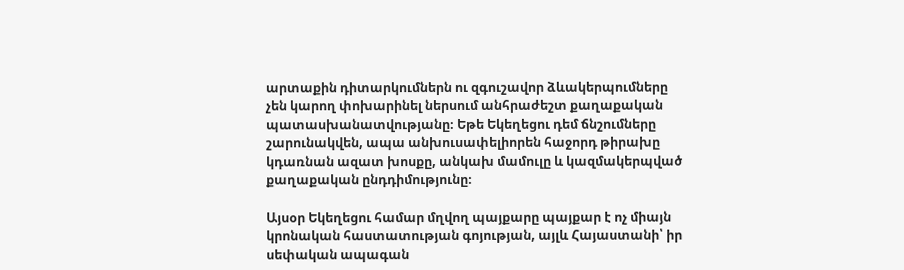արտաքին դիտարկումներն ու զգուշավոր ձևակերպումները չեն կարող փոխարինել ներսում անհրաժեշտ քաղաքական պատասխանատվությանը։ Եթե Եկեղեցու դեմ ճնշումները շարունակվեն, ապա անխուսափելիորեն հաջորդ թիրախը կդառնան ազատ խոսքը, անկախ մամուլը և կազմակերպված քաղաքական ընդդիմությունը։

Այսօր Եկեղեցու համար մղվող պայքարը պայքար է ոչ միայն կրոնական հաստատության գոյության, այլև Հայաստանի՝ իր սեփական ապագան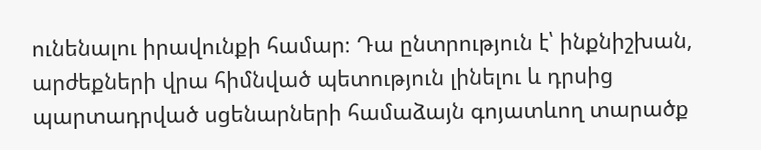ունենալու իրավունքի համար։ Դա ընտրություն է՝ ինքնիշխան, արժեքների վրա հիմնված պետություն լինելու և դրսից պարտադրված սցենարների համաձայն գոյատևող տարածք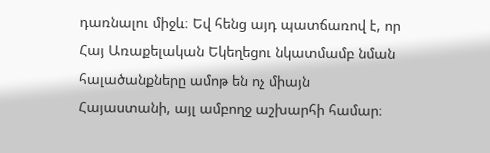դառնալու միջև։ Եվ հենց այդ պատճառով է, որ Հայ Առաքելական Եկեղեցու նկատմամբ նման հալածանքները ամոթ են ոչ միայն Հայաստանի, այլ ամբողջ աշխարհի համար։